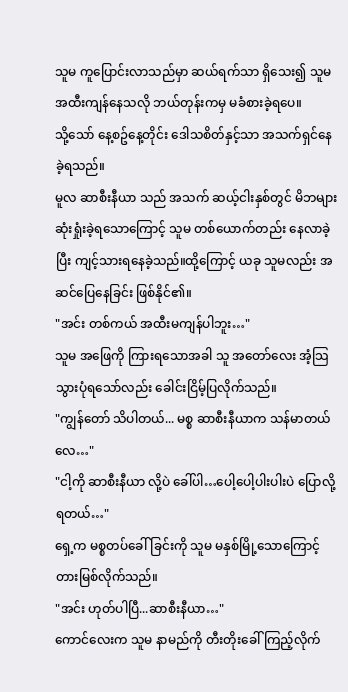သူမ ကူပြောင်းလာသည်မှာ ဆယ်ရက်သာ ရှိသေး၍ သူမ အထီးကျန်နေသလို ဘယ်တုန်းကမှ မခံစားခဲ့ရပေ။
သို့သော် နေ့စဥ်နေ့တိုင်း ဒေါသစိတ်နှင့်သာ အသက်ရှင်နေခဲ့ရသည်။
မူလ ဆာစီးနီယာ သည် အသက် ဆယ့်ငါးနှစ်တွင် မိဘများ ဆုံးရှုံးခဲ့ရသောကြောင့် သူမ တစ်ယောက်တည်း နေလာခဲ့ပြီး ကျင့်သားရနေခဲ့သည်။ထို့ကြောင့် ယခု သူမလည်း အဆင်ပြေနေခြင်း ဖြစ်နိုင်၏။
"အင်း တစ်ကယ် အထီးမကျန်ပါဘူး…"
သူမ အဖြေကို ကြားရသောအခါ သူ အတော်လေး အံ့သြသွားပုံရသော်လည်း ခေါင်းငြိမ့်ပြလိုက်သည်။
"ကျွန်တော် သိပါတယ်... မစ္စ ဆာစီးနီယာက သန်မာတယ်လေ…"
"ငါ့ကို ဆာစီးနီယာ လို့ပဲ ခေါ်ပါ…ပေါ့ပေါ့ပါးပါးပဲ ပြောလို့ရတယ်…"
ရှေ့က မစ္စတပ်ခေါ်ခြင်းကို သူမ မနှစ်မြို့သောကြောင့် တားမြစ်လိုက်သည်။
"အင်း ဟုတ်ပါပြီ...ဆာစီးနီယာ…"
ကောင်လေးက သူမ နာမည်ကို တီးတိုးခေါ်ကြည့်လိုက်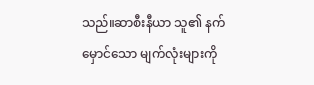သည်။ဆာစီးနီယာ သူ၏ နက်မှောင်သော မျက်လုံးများကို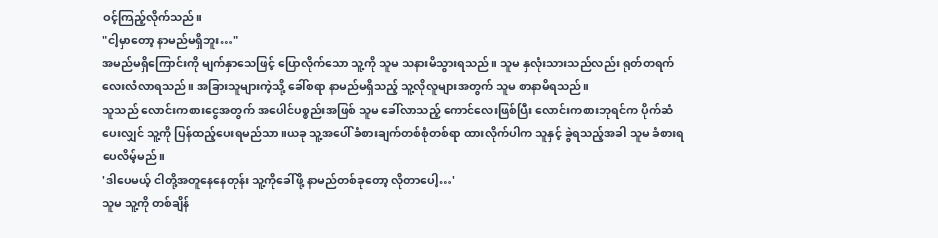ဝင့်ကြည့်လိုက်သည်။
"ငါ့မှာတော့ နာမည်မရှိဘူး…"
အမည်မရှိကြောင်းကို မျက်နှာသေဖြင့် ပြောလိုက်သော သူ့ကို သူမ သနားမိသွားရသည်။ သူမ နှလုံးသားသည်လည်း ရုတ်တရက် လေးလံလာရသည်။ အခြားသူများကဲ့သို့ ခေါ်စရာ နာမည်မရှိသည့် သူ့လိုလူများအတွက် သူမ စာနာမိရသည်။
သူသည် လောင်းကစားငွေအတွက် အပေါင်ပစ္စည်းအဖြစ် သူမ ခေါ်လာသည့် ကောင်လေးဖြစ်ပြီး လောင်းကစားဘုရင်က ပိုက်ဆံပေးလျှင် သူ့ကို ပြန်ထည့်ပေးရမည်သာ။ယခု သူ့အပေါ် ခံစားချက်တစ်စုံတစ်ရာ ထားလိုက်ပါက သူနှင့် ခွဲရသည့်အခါ သူမ ခံစားရပေလိမ့်မည်။
'ဒါပေမယ့် ငါတို့အတူနေနေတုန်း သူ့ကိုခေါ်ဖို့ နာမည်တစ်ခုတော့ လိုတာပေါ့…'
သူမ သူ့ကို တစ်ချိန်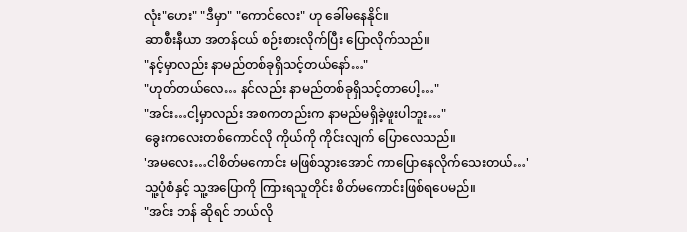လုံး"ဟေး" "ဒီမှာ" "ကောင်လေး" ဟု ခေါ်မနေနိုင်။
ဆာစီးနီယာ အတန်ငယ် စဉ်းစားလိုက်ပြီး ပြောလိုက်သည်။
"နင့်မှာလည်း နာမည်တစ်ခုရှိသင့်တယ်နော်…"
"ဟုတ်တယ်လေ… နင်လည်း နာမည်တစ်ခုရှိသင့်တာပေါ့…"
"အင်း…ငါ့မှာလည်း အစကတည်းက နာမည်မရှိခဲ့ဖူးပါဘူး…"
ခွေးကလေးတစ်ကောင်လို ကိုယ်ကို ကိုင်းလျက် ပြောလေသည်။
'အမလေး…ငါစိတ်မကောင်း မဖြစ်သွားအောင် ကာပြောနေလိုက်သေးတယ်…'
သူ့ပုံစံနှင့် သူ့အပြောကို ကြားရသူတိုင်း စိတ်မကောင်းဖြစ်ရပေမည်။
"အင်း ဘန် ဆိုရင် ဘယ်လို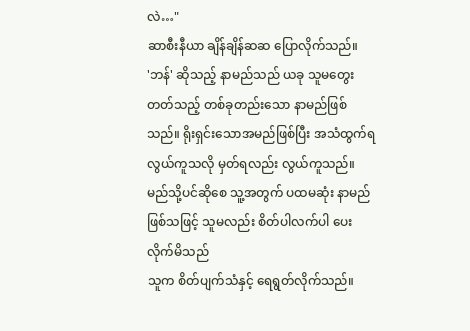လဲ…"
ဆာစီးနီယာ ချိန်ချိန်ဆဆ ပြောလိုက်သည်။
'ဘန်' ဆိုသည့် နာမည်သည် ယခု သူမတွေးတတ်သည့် တစ်ခုတည်းသော နာမည်ဖြစ်သည်။ ရိုးရှင်းသောအမည်ဖြစ်ပြီး အသံထွက်ရလွယ်ကူသလို မှတ်ရလည်း လွယ်ကူသည်။ မည်သို့ပင်ဆိုစေ သူ့အတွက် ပထမဆုံး နာမည်ဖြစ်သဖြင့် သူမလည်း စိတ်ပါလက်ပါ ပေးလိုက်မိသည်
သူက စိတ်ပျက်သံနှင့် ရေရွတ်လိုက်သည်။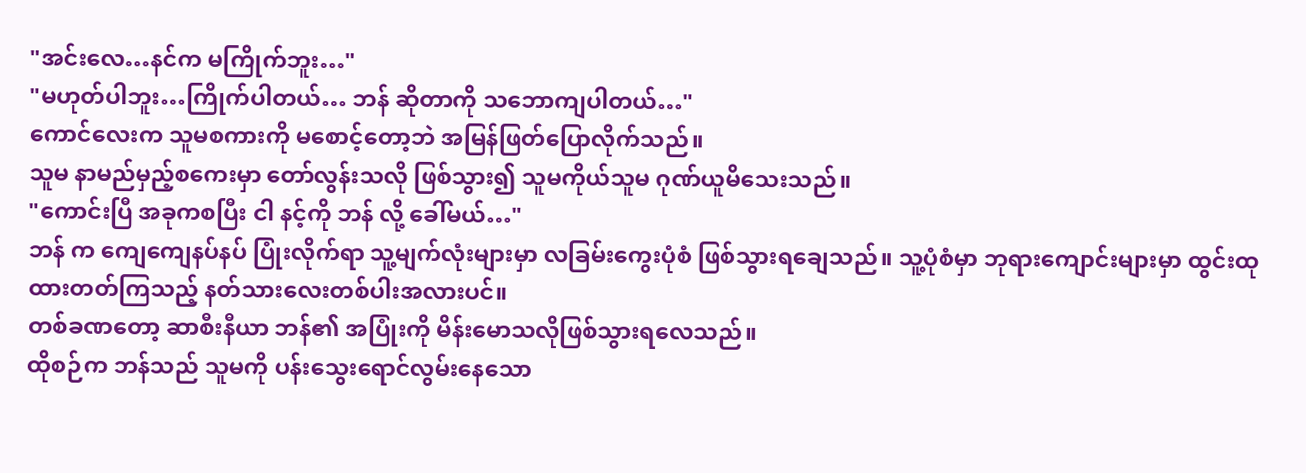"အင်းလေ…နင်က မကြိုက်ဘူး…"
"မဟုတ်ပါဘူး…ကြိုက်ပါတယ်… ဘန် ဆိုတာကို သဘောကျပါတယ်…"
ကောင်လေးက သူမစကားကို မစောင့်တော့ဘဲ အမြန်ဖြတ်ပြောလိုက်သည်။
သူမ နာမည်မှည့်စကေးမှာ တော်လွန်းသလို ဖြစ်သွား၍ သူမကိုယ်သူမ ဂုဏ်ယူမိသေးသည်။
"ကောင်းပြီ အခုကစပြီး ငါ နင့်ကို ဘန် လို့ ခေါ်မယ်…"
ဘန် က ကျေကျေနပ်နပ် ပြုံးလိုက်ရာ သူ့မျက်လုံးများမှာ လခြမ်းကွေးပုံစံ ဖြစ်သွားရချေသည်။ သူ့ပုံစံမှာ ဘုရားကျောင်းများမှာ ထွင်းထုထားတတ်ကြသည့် နတ်သားလေးတစ်ပါးအလားပင်။
တစ်ခဏတော့ ဆာစီးနီယာ ဘန်၏ အပြုံးကို မိန်းမောသလိုဖြစ်သွားရလေသည်။
ထိုစဉ်က ဘန်သည် သူမကို ပန်းသွေးရောင်လွမ်းနေသော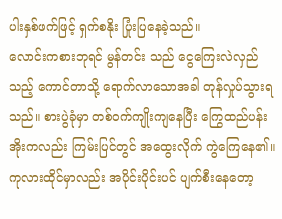ပါးနှစ်ဖက်ဖြင့် ရှက်စနိုး ပြုံးပြနေခဲ့သည်။
လောင်းကစားဘုရင် မွန်တင်း သည် ငွေကြေးလဲလှည်သည့် ကောင်တာသို့ ရောက်လာသောအခါ တုန်လှုပ်သွားရသည်။ စားပွဲခုံမှာ တစ်ဝက်ကျိုးကျနေပြီး ကြွေထည်ပန်းအိုးကလည်း ကြမ်းပြင်တွင် အထွေးလိုက် ကွဲကြေနေ၏။ကုလားထိုင်မှာလည်း အပိုင်းပိုင်းပင် ပျက်စီးနေတော့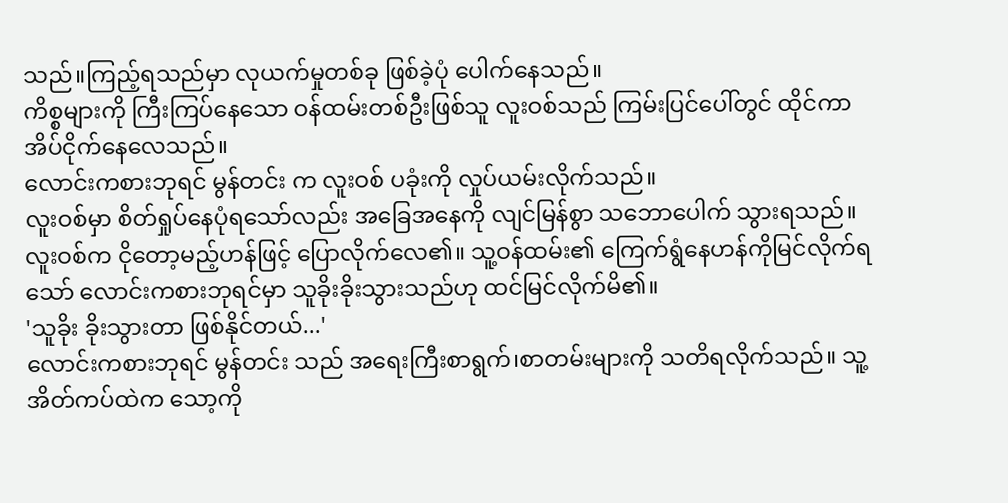သည်။ကြည့်ရသည်မှာ လုယက်မှုတစ်ခု ဖြစ်ခဲ့ပုံ ပေါက်နေသည်။
ကိစ္စများကို ကြီးကြပ်နေသော ဝန်ထမ်းတစ်ဦးဖြစ်သူ လူးဝစ်သည် ကြမ်းပြင်ပေါ်တွင် ထိုင်ကာ အိပ်ငိုက်နေလေသည်။
လောင်းကစားဘုရင် မွန်တင်း က လူးဝစ် ပခုံးကို လှုပ်ယမ်းလိုက်သည်။
လူးဝစ်မှာ စိတ်ရှုပ်နေပုံရသော်လည်း အခြေအနေကို လျင်မြန်စွာ သဘောပေါက် သွားရသည်။
လူးဝစ်က ငိုတော့မည့်ဟန်ဖြင့် ပြောလိုက်လေ၏။ သူ့ဝန်ထမ်း၏ ကြေက်ရွံနေဟန်ကိုမြင်လိုက်ရသော် လောင်းကစားဘုရင်မှာ သူခိုးခိုးသွားသည်ဟု ထင်မြင်လိုက်မိ၏။
'သူခိုး ခိုးသွားတာ ဖြစ်နိုင်တယ်...'
လောင်းကစားဘုရင် မွန်တင်း သည် အရေးကြီးစာရွက်၊စာတမ်းများကို သတိရလိုက်သည်။ သူ့အိတ်ကပ်ထဲက သော့ကို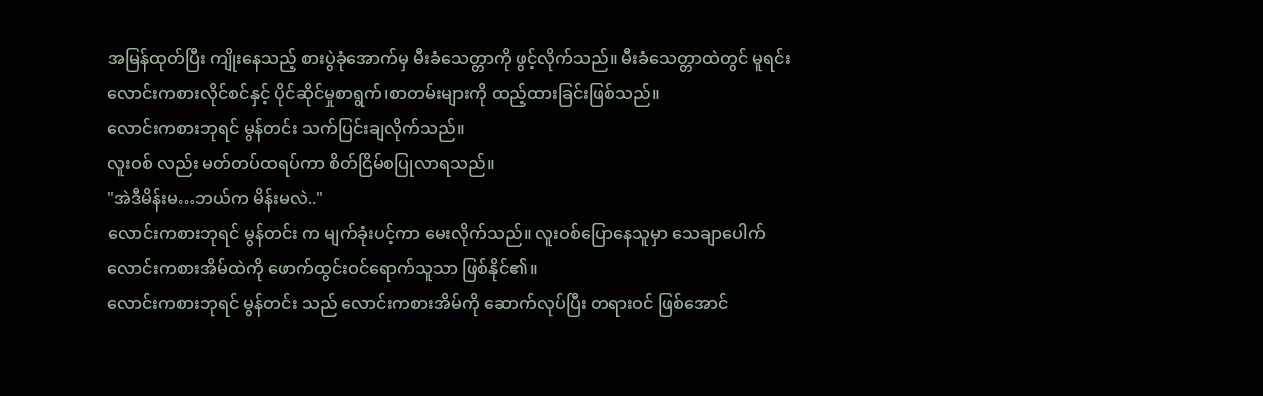အမြန်ထုတ်ပြီး ကျိုးနေသည့် စားပွဲခုံအောက်မှ မီးခံသေတ္တာကို ဖွင့်လိုက်သည်။ မီးခံသေတ္တာထဲတွင် မူရင်း လောင်းကစားလိုင်စင်နှင့် ပိုင်ဆိုင်မှုစာရွက်၊စာတမ်းများကို ထည့်ထားခြင်းဖြစ်သည်။
လောင်းကစားဘုရင် မွန်တင်း သက်ပြင်းချလိုက်သည်။
လူးဝစ် လည်း မတ်တပ်ထရပ်ကာ စိတ်ငြိမ်စပြုလာရသည်။
"အဲဒီမိန်းမ…ဘယ်က မိန်းမလဲ.."
လောင်းကစားဘုရင် မွန်တင်း က မျက်ခုံးပင့်ကာ မေးလိုက်သည်။ လူးဝစ်ပြောနေသူမှာ သေချာပေါက် လောင်းကစားအိမ်ထဲကို ဖောက်ထွင်းဝင်ရောက်သူသာ ဖြစ်နိုင်၏။
လောင်းကစားဘုရင် မွန်တင်း သည် လောင်းကစားအိမ်ကို ဆောက်လုပ်ပြီး တရားဝင် ဖြစ်အောင်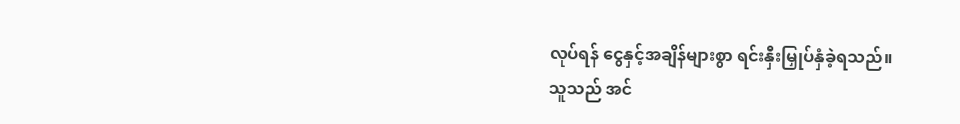လုပ်ရန် ငွေနှင့်အချိန်များစွာ ရင်းနှီးမြှုပ်နှံခဲ့ရသည်။
သူသည် အင်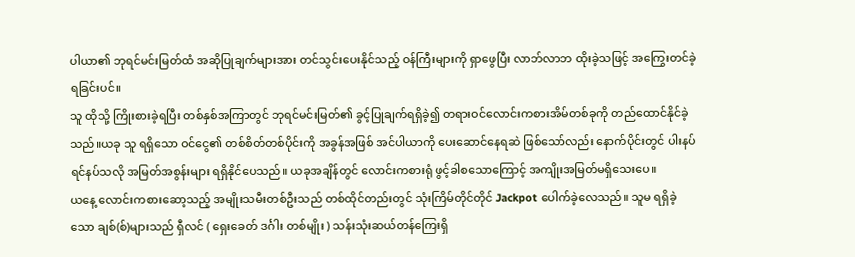ပါယာ၏ ဘုရင်မင်းမြတ်ထံ အဆိုပြုချက်များအား တင်သွင်းပေးနိုင်သည့် ဝန်ကြီးများကို ရှာဖွေပြီး လာဘ်လာဘ ထိုးခဲ့သဖြင့် အကြွေးတင်ခဲ့ရခြင်းပင်။
သူ ထိုသို့ ကြိုးစားခဲ့ရပြီး တစ်နှစ်အကြာတွင် ဘုရင်မင်းမြတ်၏ ခွင့်ပြုချက်ရရှိခဲ့၍ တရားဝင်လောင်းကစားအိမ်တစ်ခုကို တည်ထောင်နိုင်ခဲ့သည်။ယခု သူ ရရှိသော ဝင်ငွေ၏ တစ်စိတ်တစ်ပိုင်းကို အခွန်အဖြစ် အင်ပါယာကို ပေးဆောင်နေရဆဲ ဖြစ်သော်လည်း နောက်ပိုင်းတွင် ပါးနပ်ရင်နပ်သလို အမြတ်အစွန်းများ ရရှိနိုင်ပေသည်။ ယခုအချိန်တွင် လောင်းကစားရုံ ဖွင့်ခါစသောကြောင့် အကျိုးအမြတ်မရှိသေးပေ။
ယနေ့ လောင်းကစားဆော့သည့် အမျိုးသမီးတစ်ဦးသည် တစ်ထိုင်တည်းတွင် သုံးကြိမ်တိုင်တိုင် Jackpot ပေါက်ခဲ့လေသည်။ သူမ ရရှိခဲ့သော ချစ်(စ်)များသည် ရှီလင် ( ရှေးခေတ် ဒင်္ဂါး တစ်မျိုး ) သန်းသုံးဆယ်တန်ကြေးရှိ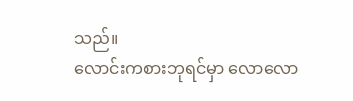သည်။
လောင်းကစားဘုရင်မှာ လောလော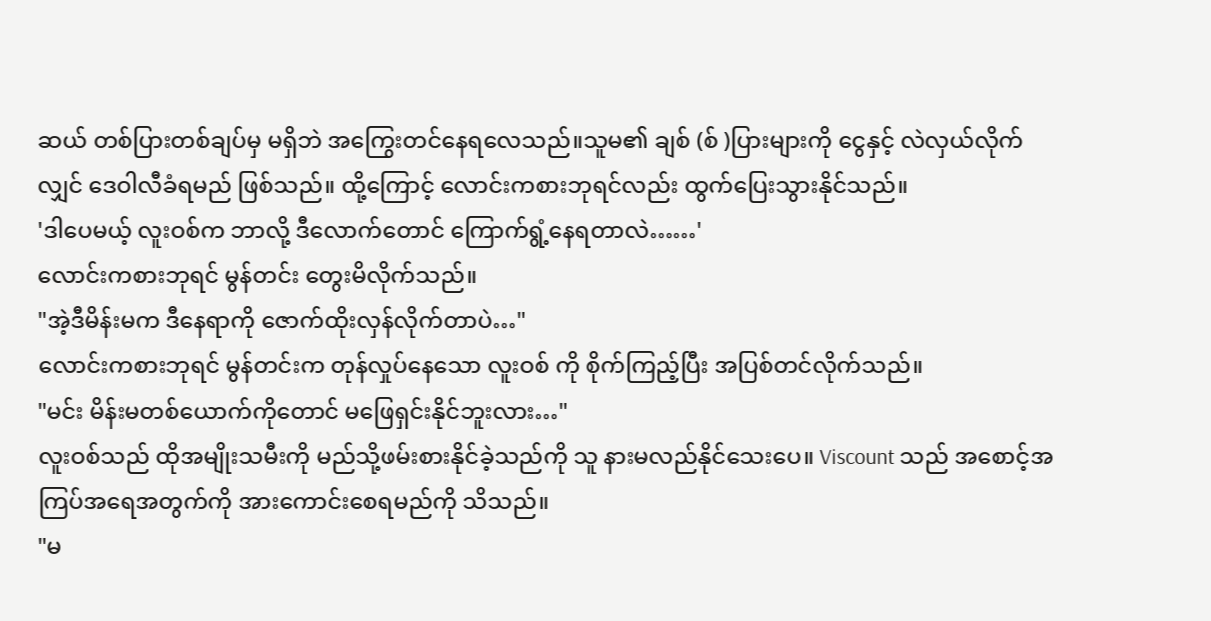ဆယ် တစ်ပြားတစ်ချပ်မှ မရှိဘဲ အကြွေးတင်နေရလေသည်။သူမ၏ ချစ် (စ် )ပြားများကို ငွေနှင့် လဲလှယ်လိုက်လျှင် ဒေဝါလီခံရမည် ဖြစ်သည်။ ထို့ကြောင့် လောင်းကစားဘုရင်လည်း ထွက်ပြေးသွားနိုင်သည်။
'ဒါပေမယ့် လူးဝစ်က ဘာလို့ ဒီလောက်တောင် ကြောက်ရွံ့နေရတာလဲ……'
လောင်းကစားဘုရင် မွန်တင်း တွေးမိလိုက်သည်။
"အဲ့ဒီမိန်းမက ဒီနေရာကို ဇောက်ထိုးလှန်လိုက်တာပဲ…"
လောင်းကစားဘုရင် မွန်တင်းက တုန်လှုပ်နေသော လူးဝစ် ကို စိုက်ကြည့်ပြီး အပြစ်တင်လိုက်သည်။
"မင်း မိန်းမတစ်ယောက်ကိုတောင် မဖြေရှင်းနိုင်ဘူးလား…"
လူးဝစ်သည် ထိုအမျိုးသမီးကို မည်သို့ဖမ်းစားနိုင်ခဲ့သည်ကို သူ နားမလည်နိုင်သေးပေ။ Viscount သည် အစောင့်အကြပ်အရေအတွက်ကို အားကောင်းစေရမည်ကို သိသည်။
"မ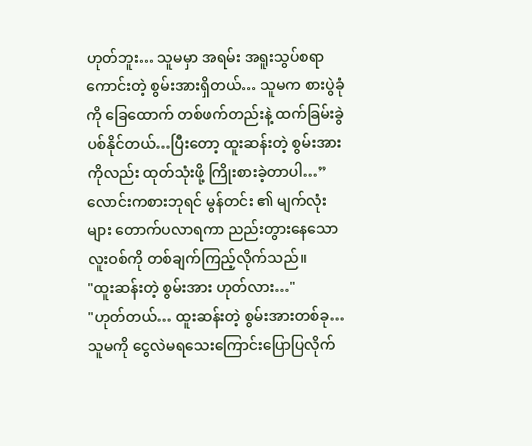ဟုတ်ဘူး… သူမမှာ အရမ်း အရူးသွပ်စရာကောင်းတဲ့ စွမ်းအားရှိတယ်… သူမက စားပွဲခုံကို ခြေထောက် တစ်ဖက်တည်းနဲ့ ထက်ခြမ်းခွဲပစ်နိုင်တယ်…ပြီးတော့ ထူးဆန်းတဲ့ စွမ်းအားကိုလည်း ထုတ်သုံးဖို့ ကြိုးစားခဲ့တာပါ…”
လောင်းကစားဘုရင် မွန်တင်း ၏ မျက်လုံးများ တောက်ပလာရကာ ညည်းတွားနေသော လူးဝစ်ကို တစ်ချက်ကြည့်လိုက်သည်။
"ထူးဆန်းတဲ့ စွမ်းအား ဟုတ်လား…"
"ဟုတ်တယ်… ထူးဆန်းတဲ့ စွမ်းအားတစ်ခု…သူမကို ငွေလဲမရသေးကြောင်းပြောပြလိုက်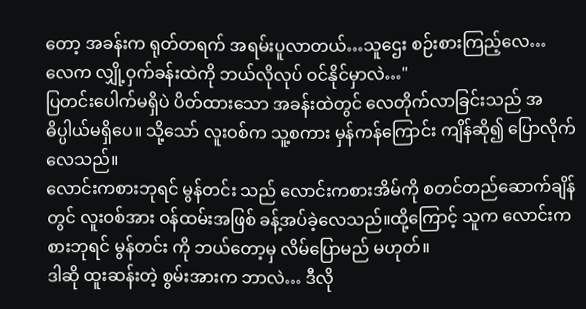တော့ အခန်းက ရုတ်တရက် အရမ်းပူလာတယ်…သူဌေး စဉ်းစားကြည့်လေ… လေက လျှို့ဝှက်ခန်းထဲကို ဘယ်လိုလုပ် ဝင်နိုင်မှာလဲ…"
ပြတင်းပေါက်မရှိပဲ ပိတ်ထားသော အခန်းထဲတွင် လေတိုက်လာခြင်းသည် အဓိပ္ပါယ်မရှိပေ။ သို့သော် လူးဝစ်က သူ့စကား မှန်ကန်ကြောင်း ကျိန်ဆို၍ ပြောလိုက်လေသည်။
လောင်းကစားဘုရင် မွန်တင်း သည် လောင်းကစားအိမ်ကို စတင်တည်ဆောက်ချိန်တွင် လူးဝစ်အား ဝန်ထမ်းအဖြစ် ခန့်အပ်ခဲ့လေသည်။ထို့ကြောင့် သူက လောင်းကစားဘုရင် မွန်တင်း ကို ဘယ်တော့မှ လိမ်ပြောမည် မဟုတ်။
ဒါဆို ထူးဆန်းတဲ့ စွမ်းအားက ဘာလဲ… ဒီလို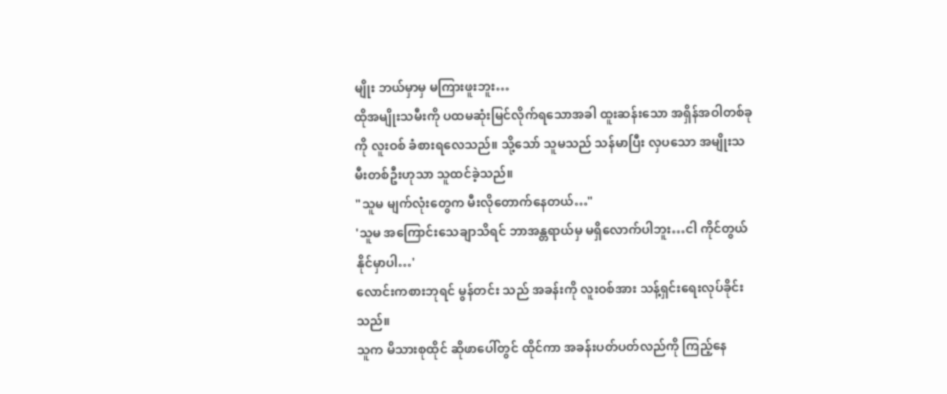မျိုး ဘယ်မှာမှ မကြားဖူးဘူး…
ထိုအမျိုးသမီးကို ပထမဆုံးမြင်လိုက်ရသောအခါ ထူးဆန်းသော အရှိန်အဝါတစ်ခုကို လူးဝစ် ခံစားရလေသည်။ သို့သော် သူမသည် သန်မာပြီး လှပသော အမျိုးသမီးတစ်ဦးဟုသာ သူထင်ခဲ့သည်။
"သူမ မျက်လုံးတွေက မီးလိုတောက်နေတယ်…"
'သူမ အကြောင်းသေချာသိရင် ဘာအန္တရာယ်မှ မရှိလောက်ပါဘူး…ငါ ကိုင်တွယ်နိုင်မှာပါ…'
လောင်းကစားဘုရင် မွန်တင်း သည် အခန်းကို လူးဝစ်အား သန့်ရှင်းရေးလုပ်ခိုင်းသည်။
သူက မိသားစုထိုင် ဆိုဖာပေါ်တွင် ထိုင်ကာ အခန်းပတ်ပတ်လည်ကို ကြည့်နေ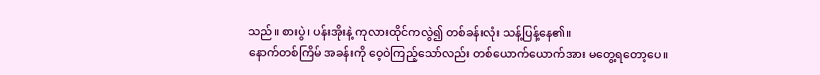သည်။ စားပွဲ၊ ပန်းအိုးနဲ့ ကုလားထိုင်ကလွဲ၍ တစ်ခန်းလုံး သန့်ပြန့်နေ၏။
နောက်တစ်ကြိမ် အခန်းကို ဝေ့ဝဲကြည့်သော်လည်း တစ်ယောက်ယောက်အား မတွေ့ရတော့ပေ။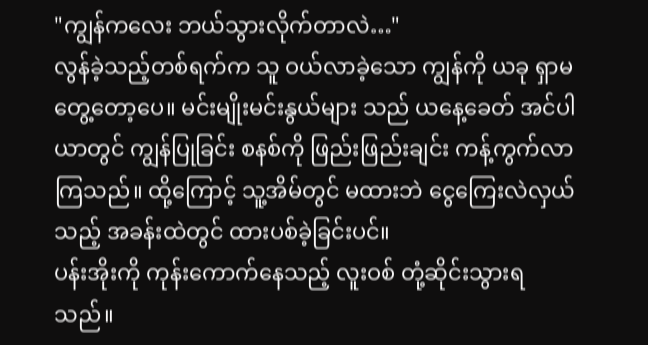"ကျွန်ကလေး ဘယ်သွားလိုက်တာလဲ…"
လွန်ခဲ့သည့်တစ်ရက်က သူ ဝယ်လာခဲ့သော ကျွန်ကို ယခု ရှာမတွေ့တော့ပေ။ မင်းမျိုးမင်းနွယ်များ သည် ယနေ့ခေတ် အင်ပါယာတွင် ကျွန်ပြုခြင်း စနစ်ကို ဖြည်းဖြည်းချင်း ကန့်ကွက်လာကြသည်။ ထို့ကြောင့် သူ့အိမ်တွင် မထားဘဲ ငွေကြေးလဲလှယ်သည့် အခန်းထဲတွင် ထားပစ်ခဲ့ခြင်းပင်။
ပန်းအိုးကို ကုန်းကောက်နေသည့် လူးဝစ် တုံ့ဆိုင်းသွားရသည်။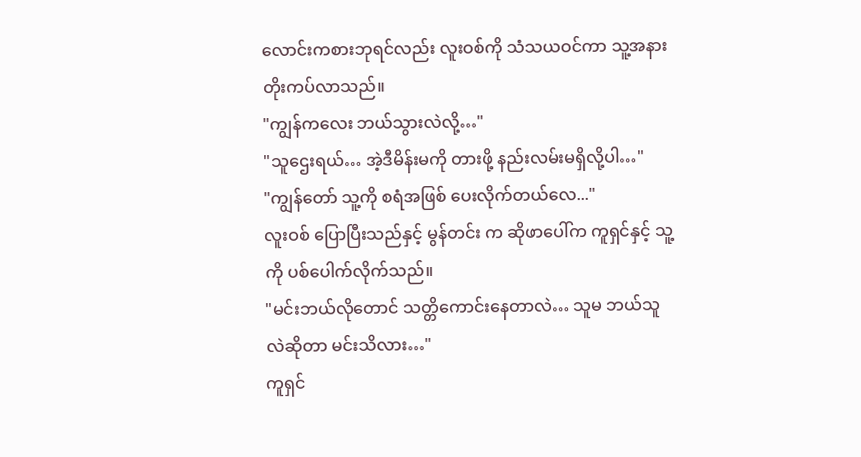လောင်းကစားဘုရင်လည်း လူးဝစ်ကို သံသယဝင်ကာ သူ့အနား တိုးကပ်လာသည်။
"ကျွန်ကလေး ဘယ်သွားလဲလို့…"
"သူဌေးရယ်… အဲ့ဒီမိန်းမကို တားဖို့ နည်းလမ်းမရှိလို့ပါ…"
"ကျွန်တော် သူ့ကို စရံအဖြစ် ပေးလိုက်တယ်လေ..."
လူးဝစ် ပြောပြီးသည်နှင့် မွန်တင်း က ဆိုဖာပေါ်က ကူရှင်နှင့် သူ့ကို ပစ်ပေါက်လိုက်သည်။
"မင်းဘယ်လိုတောင် သတ္တိကောင်းနေတာလဲ… သူမ ဘယ်သူလဲဆိုတာ မင်းသိလား…"
ကူရှင်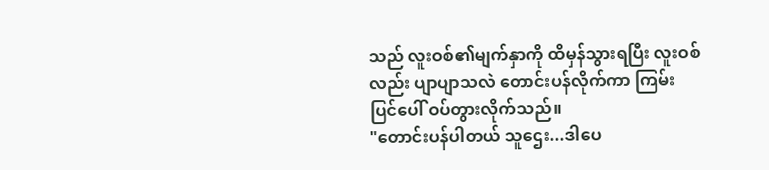သည် လူးဝစ်၏မျက်နှာကို ထိမှန်သွားရပြီး လူးဝစ်လည်း ပျာပျာသလဲ တောင်းပန်လိုက်ကာ ကြမ်းပြင်ပေါ် ဝပ်တွားလိုက်သည်။
"တောင်းပန်ပါတယ် သူဌေး...ဒါပေ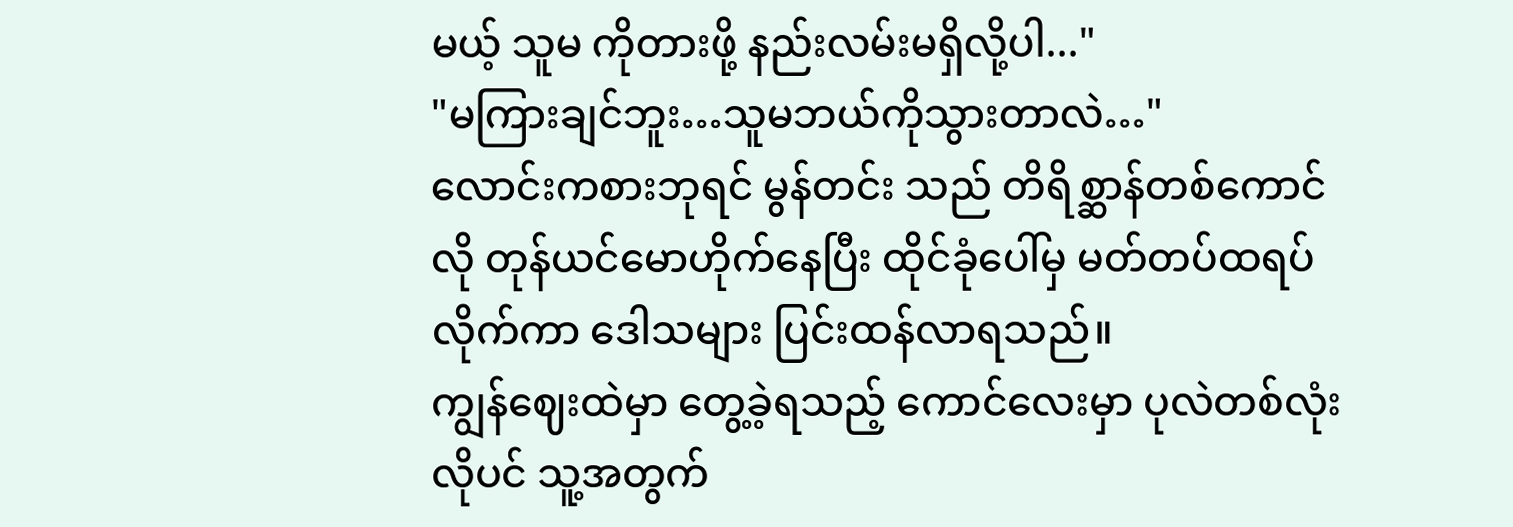မယ့် သူမ ကိုတားဖို့ နည်းလမ်းမရှိလို့ပါ..."
"မကြားချင်ဘူး…သူမဘယ်ကိုသွားတာလဲ…"
လောင်းကစားဘုရင် မွန်တင်း သည် တိရိစ္ဆာန်တစ်ကောင်လို တုန်ယင်မောဟိုက်နေပြီး ထိုင်ခုံပေါ်မှ မတ်တပ်ထရပ်လိုက်ကာ ဒေါသများ ပြင်းထန်လာရသည်။
ကျွန်ဈေးထဲမှာ တွေ့ခဲ့ရသည့် ကောင်လေးမှာ ပုလဲတစ်လုံးလိုပင် သူ့အတွက်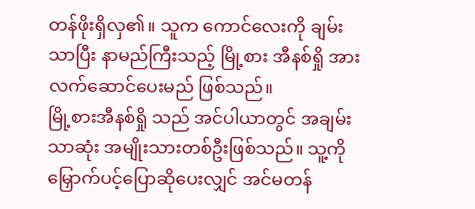တန်ဖိုးရှိလှ၏။ သူက ကောင်လေးကို ချမ်းသာပြီး နာမည်ကြီးသည့် မြို့စား အီနစ်ရှို အား လက်ဆောင်ပေးမည် ဖြစ်သည်။
မြို့စားအီနစ်ရှို သည် အင်ပါယာတွင် အချမ်းသာဆုံး အမျိုးသားတစ်ဦးဖြစ်သည်။ သူ့ကို မြှောက်ပင့်ပြောဆိုပေးလျှင် အင်မတန်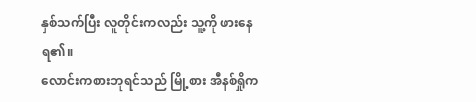နှစ်သက်ပြီး လူတိုင်းကလည်း သူ့ကို ဖားနေရ၏။
လောင်းကစားဘုရင်သည် မြို့စား အီနစ်ရှိုက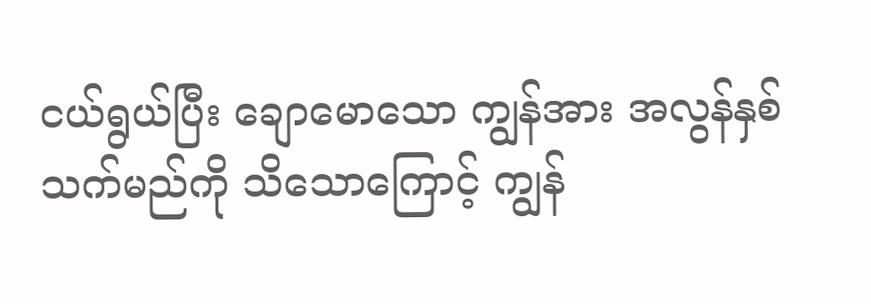ငယ်ရွယ်ပြီး ချောမောသော ကျွန်အား အလွန်နှစ်သက်မည်ကို သိသောကြောင့် ကျွန်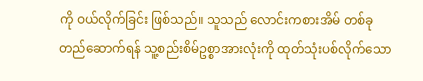ကို ဝယ်လိုက်ခြင်း ဖြစ်သည်။ သူသည် လောင်းကစားအိမ် တစ်ခုတည်ဆောက်ရန် သူ့စည်းစိမ်ဥစ္စာအားလုံးကို ထုတ်သုံးပစ်လိုက်သော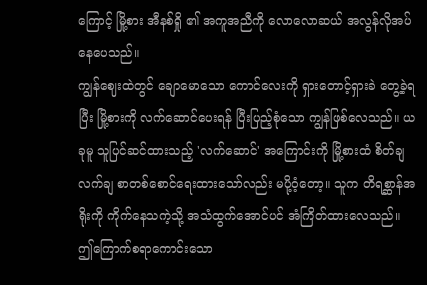ကြောင့် မြို့စား အီနစ်ရှို ၏ အကူအညီကို လောလောဆယ် အလွန်လိုအပ်နေပေသည်။
ကျွန်ဈေးထဲတွင် ချောမောသော ကောင်လေးကို ရှားတောင့်ရှားခဲ တွေ့ခဲ့ရပြီး မြို့စားကို လက်ဆောင်ပေးရန် ပြီးပြည့်စုံသော ကျွန်ဖြစ်လေသည်။ ယခုမူ သူပြင်ဆင်ထားသည့် 'လက်ဆောင်' အကြောင်းကို မြို့စားထံ စိတ်ချလက်ချ စာတစ်စောင်ရေးထားသော်လည်း မပို့ဝံ့တော့။ သူက တိရစ္ဆာန်အရိုးကို ကိုက်နေသကဲ့သို့ အသံထွက်အောင်ပင် အံကြိတ်ထားလေသည်။
ဤကြောက်စရာကောင်းသော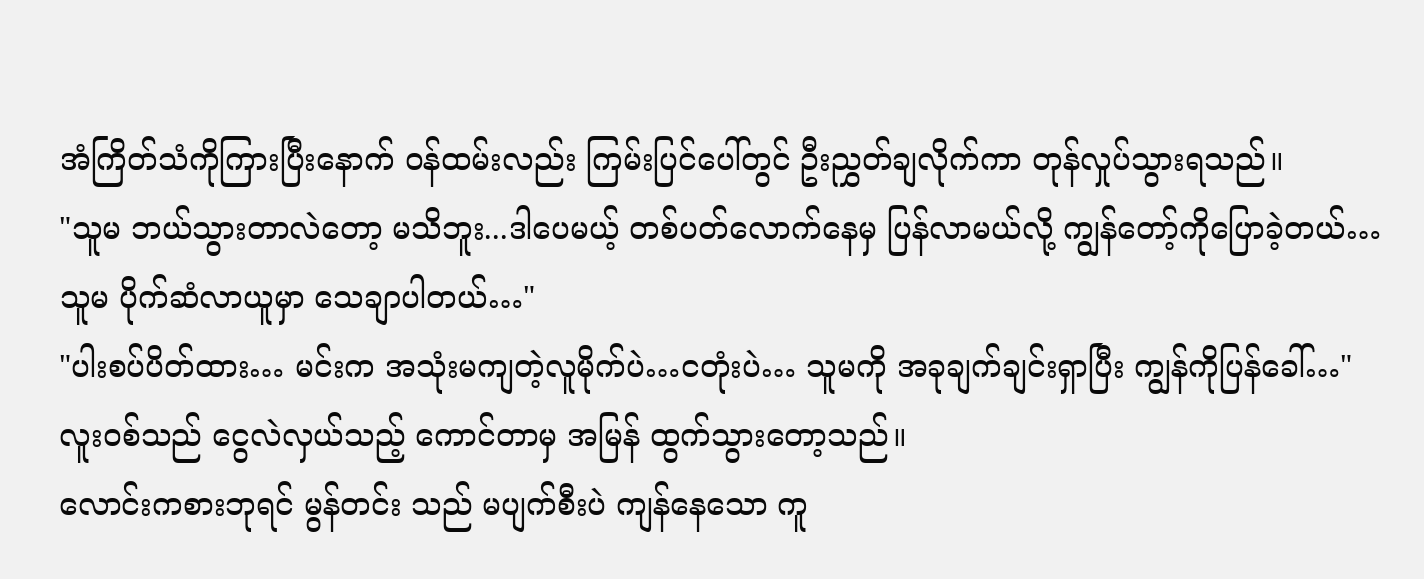အံကြိတ်သံကိုကြားပြီးနောက် ဝန်ထမ်းလည်း ကြမ်းပြင်ပေါ်တွင် ဦးညွှတ်ချလိုက်ကာ တုန်လှုပ်သွားရသည်။
"သူမ ဘယ်သွားတာလဲတော့ မသိဘူး...ဒါပေမယ့် တစ်ပတ်လောက်နေမှ ပြန်လာမယ်လို့ ကျွန်တော့်ကိုပြောခဲ့တယ်… သူမ ပိုက်ဆံလာယူမှာ သေချာပါတယ်…"
"ပါးစပ်ပိတ်ထား… မင်းက အသုံးမကျတဲ့လူမိုက်ပဲ…ငတုံးပဲ… သူမကို အခုချက်ချင်းရှာပြီး ကျွန်ကိုပြန်ခေါ်…"
လူးဝစ်သည် ငွေလဲလှယ်သည့် ကောင်တာမှ အမြန် ထွက်သွားတော့သည်။
လောင်းကစားဘုရင် မွန်တင်း သည် မပျက်စီးပဲ ကျန်နေသော ကူ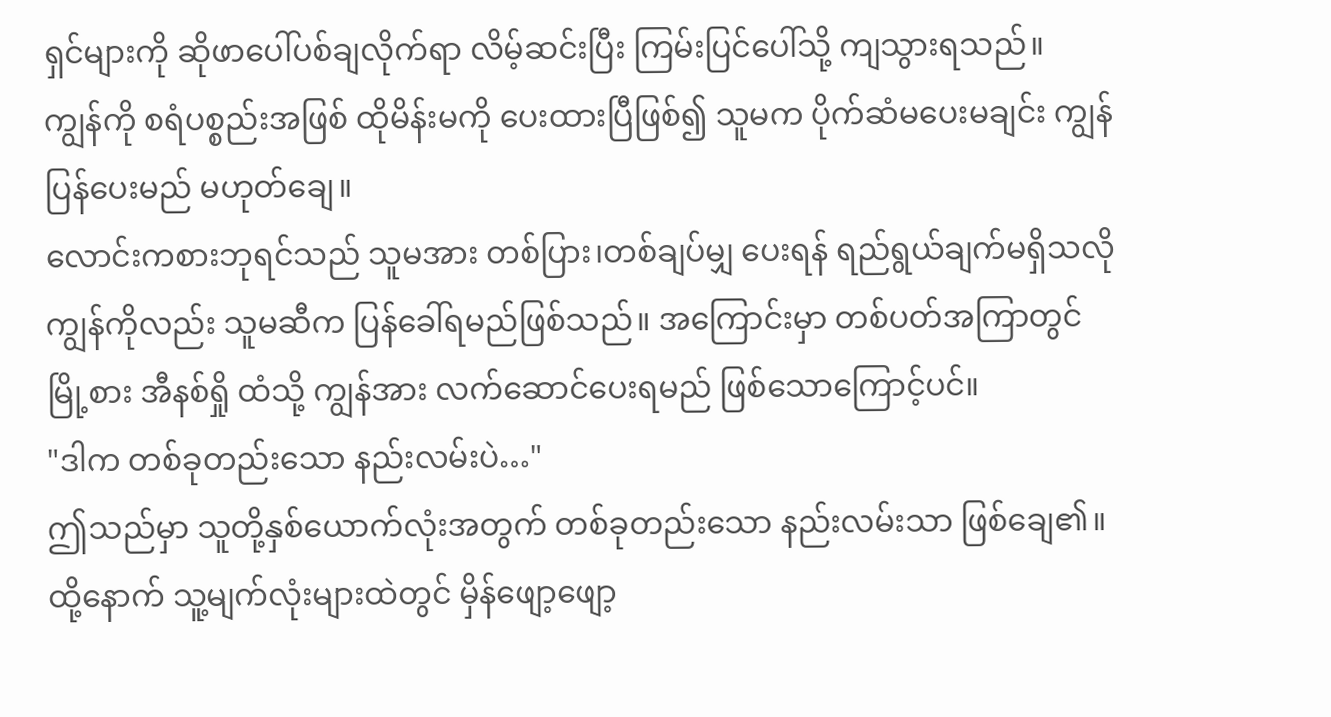ရှင်များကို ဆိုဖာပေါ်ပစ်ချလိုက်ရာ လိမ့်ဆင်းပြီး ကြမ်းပြင်ပေါ်သို့ ကျသွားရသည်။
ကျွန်ကို စရံပစ္စည်းအဖြစ် ထိုမိန်းမကို ပေးထားပြီဖြစ်၍ သူမက ပိုက်ဆံမပေးမချင်း ကျွန်ပြန်ပေးမည် မဟုတ်ချေ။
လောင်းကစားဘုရင်သည် သူမအား တစ်ပြား၊တစ်ချပ်မျှ ပေးရန် ရည်ရွယ်ချက်မရှိသလို ကျွန်ကိုလည်း သူမဆီက ပြန်ခေါ်ရမည်ဖြစ်သည်။ အကြောင်းမှာ တစ်ပတ်အကြာတွင် မြို့စား အီနစ်ရှို ထံသို့ ကျွန်အား လက်ဆောင်ပေးရမည် ဖြစ်သောကြောင့်ပင်။
"ဒါက တစ်ခုတည်းသော နည်းလမ်းပဲ…"
ဤသည်မှာ သူတို့နှစ်ယောက်လုံးအတွက် တစ်ခုတည်းသော နည်းလမ်းသာ ဖြစ်ချေ၏။ထို့နောက် သူ့မျက်လုံးများထဲတွင် မှိန်ဖျော့ဖျော့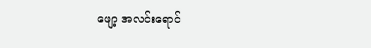ဖျော့ အလင်းရောင်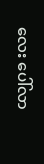လေး ပေါ်လာ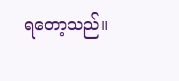ရတော့သည်။